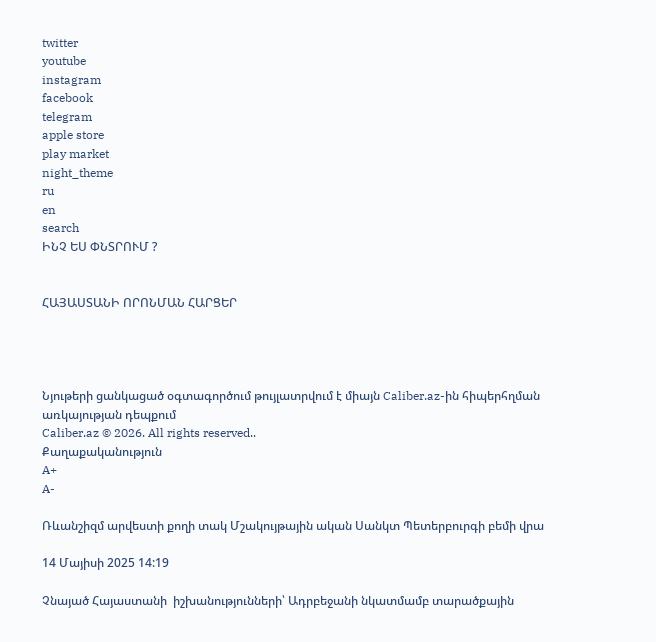twitter
youtube
instagram
facebook
telegram
apple store
play market
night_theme
ru
en
search
ԻՆՉ ԵՍ ՓՆՏՐՈՒՄ ?


ՀԱՅԱՍՏԱՆԻ ՈՐՈՆՄԱՆ ՀԱՐՑԵՐ




Նյութերի ցանկացած օգտագործում թույլատրվում է միայն Caliber.az-ին հիպերհղման առկայության դեպքում
Caliber.az © 2026. All rights reserved..
Քաղաքականություն
A+
A-

Ռևանշիզմ արվեստի քողի տակ Մշակույթային ական Սանկտ Պետերբուրգի բեմի վրա

14 Մայիսի 2025 14:19

Չնայած Հայաստանի  իշխանությունների՝ Ադրբեջանի նկատմամբ տարածքային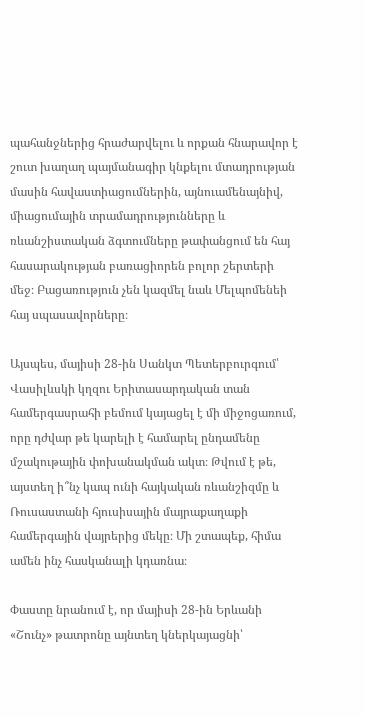պահանջներից հրաժարվելու և որքան հնարավոր է շուտ խաղաղ պայմանագիր կնքելու մտադրության մասին հավաստիացումներին, այնուամենայնիվ, միացումային տրամադրությունները և ռևանշիստական ձգտումները թափանցում են հայ հասարակության բառացիորեն բոլոր շերտերի մեջ։ Բացառություն չեն կազմել նաև Մելպոմենեի հայ սպասավորները։

Այսպես, մայիսի 28-ին Սանկտ Պետերբուրգում՝ Վասիլևսկի կղզու Երիտասարդական տան համերգասրահի բեմում կայացել է մի միջոցառում, որը դժվար թե կարելի է համարել ընդամենը մշակութային փոխանակման ակտ։ Թվում է թե, այստեղ ի՞նչ կապ ունի հայկական ռևանշիզմը և Ռուսաստանի հյուսիսային մայրաքաղաքի համերգային վայրերից մեկը։ Մի շտապեք, հիմա ամեն ինչ հասկանալի կդառնա։

Փաստը նրանում է, որ մայիսի 28-ին Երևանի «Շունչ» թատրոնը այնտեղ կներկայացնի՝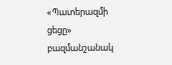«Պատերազմի ցեցը» բազմանշանակ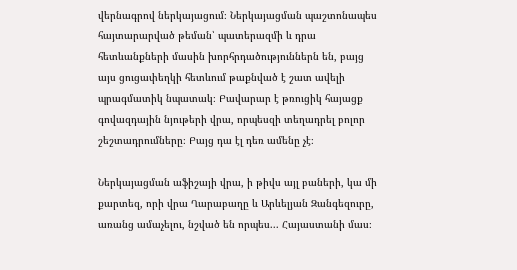վերնագրով ներկայացում։ Ներկայացման պաշտոնապես հայտարարված թեման՝ պատերազմի և դրա հետևանքների մասին խորհրդածություններն են, բայց այս ցուցափեղկի հետևում թաքնված է շատ ավելի պրագմատիկ նպատակ։ Բավարար է թռուցիկ հայացք գովազդային նյութերի վրա, որպեսզի տեղադրել բոլոր շեշտադրումները։ Բայց դա էլ դեռ ամենը չէ։

Ներկայացման աֆիշայի վրա, ի թիվս այլ բաների, կա մի քարտեզ, որի վրա Ղարաբաղը և Արևելյան Զանգեզուրը, առանց ամաչելու, նշված են որպես... Հայաստանի մաս։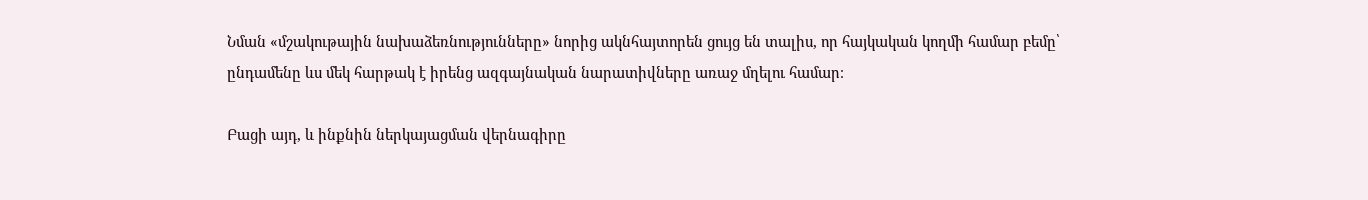Նման «մշակութային նախաձեռնությունները» նորից ակնհայտորեն ցույց են տալիս, որ հայկական կողմի համար բեմը՝ ընդամենը ևս մեկ հարթակ է իրենց ազգայնական նարատիվները առաջ մղելու համար։

Բացի այդ, և ինքնին ներկայացման վերնագիրը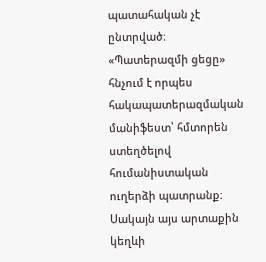պատահական չէ ընտրված։ «Պատերազմի ցեցը» հնչում է որպես հակապատերազմական մանիֆեստ՝ հմտորեն ստեղծելով հումանիստական ուղերձի պատրանք։ Սակայն այս արտաքին կեղևի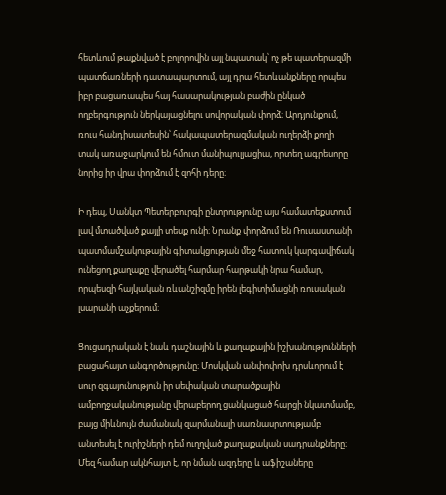հետևում թաքնված է բոլորովին այլ նպատակ՝ ոչ թե պատերազմի պատճառների դատապարտում, այլ դրա հետևանքները որպես իբր բացառապես հայ հասարակության բաժին ընկած ողբերգություն ներկայացնելու սովորական փորձ։ Արդյունքում, ռուս հանդիսատեսին՝ հակապատերազմական ուղերձի քողի տակ առաջարկում են հմուտ մանիպուլյացիա, որտեղ ագրեսորը նորից իր վրա փորձում է զոհի դերը։

Ի դեպ, Սանկտ Պետերբուրգի ընտրությունը այս համատեքստում լավ մտածված քայլի տեսք ունի։ Նրանք փորձում են Ռուսաստանի պատմամշակութային գիտակցության մեջ հատուկ կարգավիճակ ունեցող քաղաքը վերածել հարմար հարթակի նրա համար, որպեսզի հայկական ռևանշիզմը իրեն լեգիտիմացնի ռուսական լսարանի աչքերում։

Ցուցադրական է նաև դաշնային և քաղաքային իշխանությունների բացահայտ անգործությունը։ Մոսկվան անփոփոխ դրսևորում է սուր զգայունություն իր սեփական տարածքային ամբողջականությանը վերաբերող ցանկացած հարցի նկատմամբ, բայց միևնույն ժամանակ զարմանալի սառնասրտությամբ անտեսել է ուրիշների դեմ ուղղված քաղաքական սադրանքները։ Մեզ համար ակնհայտ է, որ նման ազդերը և աֆիշաները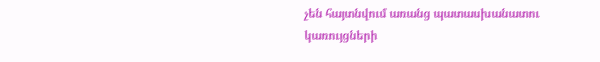չեն հայտնվում առանց պատասխանատու կառույցների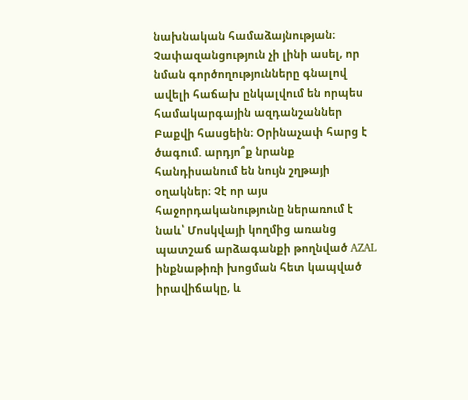նախնական համաձայնության։ Չափազանցություն չի լինի ասել, որ նման գործողությունները գնալով ավելի հաճախ ընկալվում են որպես համակարգային ազդանշաններ Բաքվի հասցեին։ Օրինաչափ հարց է ծագում. արդյո՞ք նրանք հանդիսանում են նույն շղթայի օղակներ։ Չէ որ այս հաջորդականությունը ներառում է նաև՝ Մոսկվայի կողմից առանց պատշաճ արձագանքի թողնված AZAL ինքնաթիռի խոցման հետ կապված իրավիճակը, և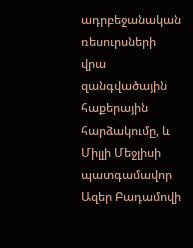ադրբեջանական ռեսուրսների վրա զանգվածային հաքերային հարձակումը, և Միլլի Մեջլիսի պատգամավոր Ազեր Բադամովի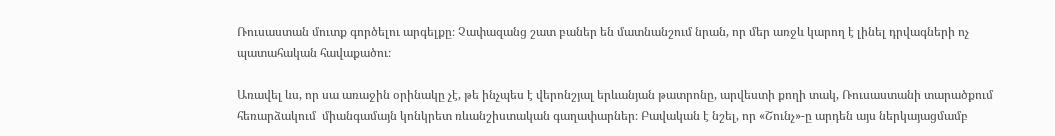Ռուսաստան մուտք գործելու արգելքը։ Չափազանց շատ բաներ են մատնանշում նրան, որ մեր առջև կարող է լինել դրվագների ոչ պատահական հավաքածու։

Առավել ևս, որ սա առաջին օրինակը չէ, թե ինչպես է վերոնշյալ երևանյան թատրոնը, արվեստի քողի տակ, Ռուսաստանի տարածքում հեռարձակում  միանգամայն կոնկրետ ռևանշիստական գաղափարներ։ Բավական է նշել, որ «Շունչ»-ը արդեն այս ներկայացմամբ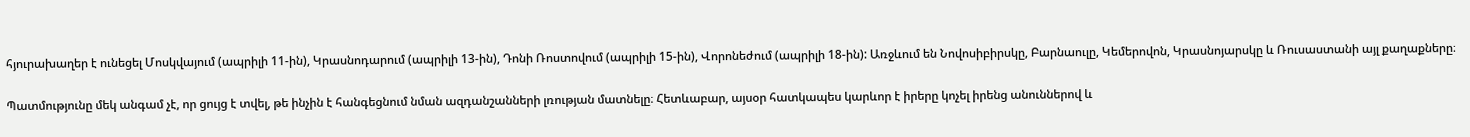հյուրախաղեր է ունեցել Մոսկվայում (ապրիլի 11-ին), Կրասնոդարում (ապրիլի 13-ին), Դոնի Ռոստովում (ապրիլի 15-ին), Վորոնեժում (ապրիլի 18-ին): Առջևում են Նովոսիբիրսկը, Բարնաուլը, Կեմերովոն, Կրասնոյարսկը և Ռուսաստանի այլ քաղաքները։

Պատմությունը մեկ անգամ չէ, որ ցույց է տվել, թե ինչին է հանգեցնում նման ազդանշանների լռության մատնելը։ Հետևաբար, այսօր հատկապես կարևոր է իրերը կոչել իրենց անուններով և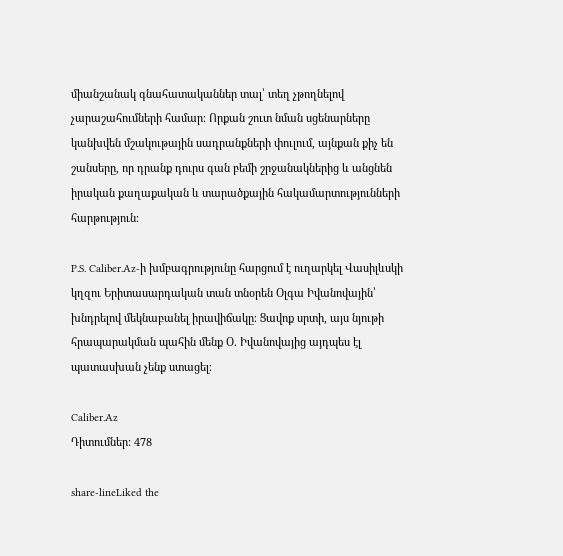միանշանակ գնահատականներ տալ՝ տեղ չթողնելով չարաշահումների համար։ Որքան շուտ նման սցենարները կանխվեն մշակութային սադրանքների փուլում, այնքան քիչ են շանսերը, որ դրանք դուրս գան բեմի շրջանակներից և անցնեն իրական քաղաքական և տարածքային հակամարտությունների հարթություն։

P.S. Caliber.Az-ի խմբագրությունը հարցում է ուղարկել Վասիլևսկի կղզու Երիտասարդական տան տնօրեն Օլգա Իվանովային՝ խնդրելով մեկնաբանել իրավիճակը։ Ցավոք սրտի, այս նյութի հրապարակման պահին մենք Օ. Իվանովայից այդպես էլ պատասխան չենք ստացել։

Caliber.Az
Դիտումներ: 478

share-lineLiked the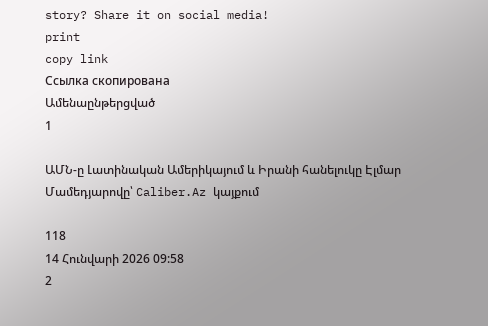story? Share it on social media!
print
copy link
Ссылка скопирована
Ամենաընթերցված
1

ԱՄՆ-ը Լատինական Ամերիկայում և Իրանի հանելուկը Էլմար Մամեդյարովը՝ Caliber.Az կայքում

118
14 Հունվարի 2026 09:58
2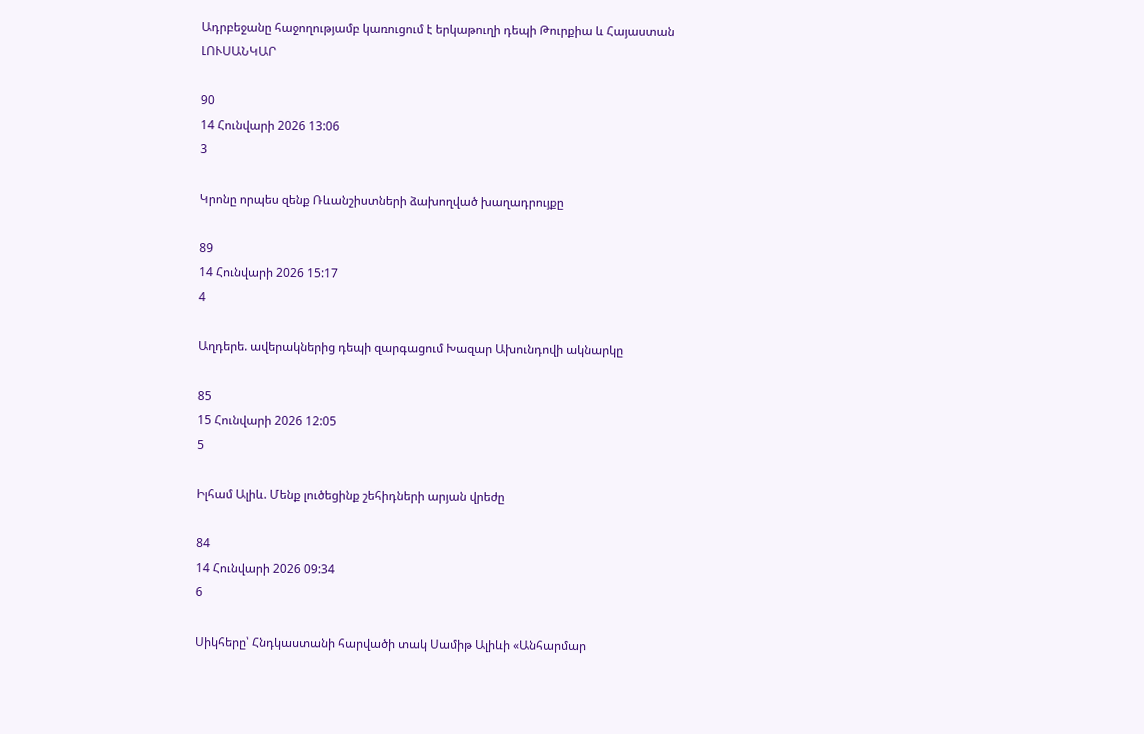Ադրբեջանը հաջողությամբ կառուցում է երկաթուղի դեպի Թուրքիա և Հայաստան ԼՈՒՍԱՆԿԱՐ

90
14 Հունվարի 2026 13:06
3

Կրոնը որպես զենք Ռևանշիստների ձախողված խաղադրույքը

89
14 Հունվարի 2026 15:17
4

Աղդերե. ավերակներից դեպի զարգացում Խազար Ախունդովի ակնարկը

85
15 Հունվարի 2026 12:05
5

Իլհամ Ալիև. Մենք լուծեցինք շեհիդների արյան վրեժը

84
14 Հունվարի 2026 09:34
6

Սիկհերը՝ Հնդկաստանի հարվածի տակ Սամիթ Ալիևի «Անհարմար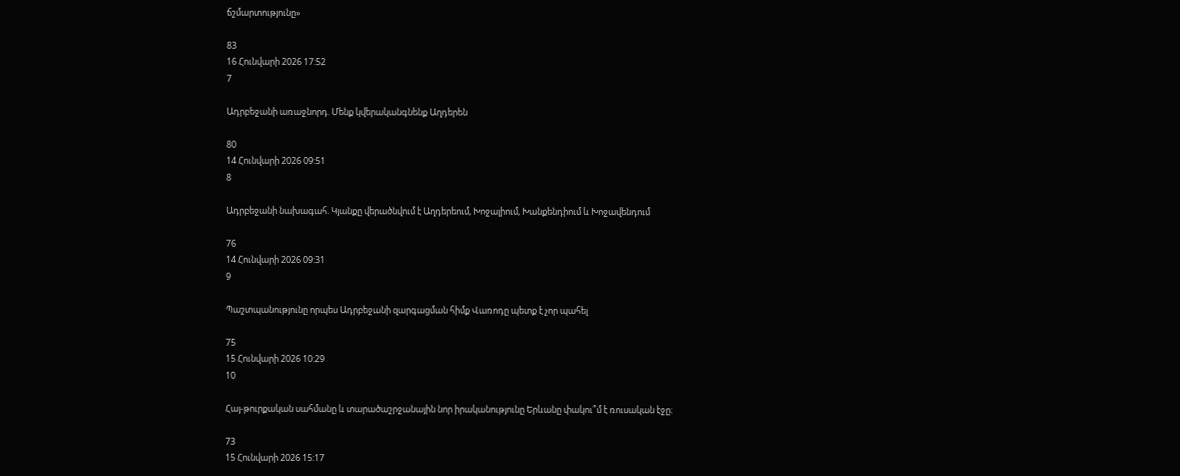ճշմարտությունը»

83
16 Հունվարի 2026 17:52
7

Ադրբեջանի առաջնորդ. Մենք կվերականգնենք Աղդերեն

80
14 Հունվարի 2026 09:51
8

Ադրբեջանի նախագահ. Կյանքը վերածնվում է Աղդերեում, Խոջալիում, Խանքենդիում և Խոջավենդում

76
14 Հունվարի 2026 09:31
9

Պաշտպանությունը որպես Ադրբեջանի զարգացման հիմք Վառոդը պետք է չոր պահել

75
15 Հունվարի 2026 10:29
10

Հայ-թուրքական սահմանը և տարածաշրջանային նոր իրականությունը Երևանը փակու՞մ է ռուսական էջը։

73
15 Հունվարի 2026 15:17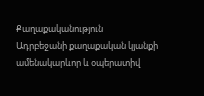Քաղաքականություն
Ադրբեջանի քաղաքական կյանքի ամենակարևոր և օպերատիվ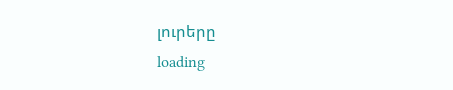լուրերը
loading